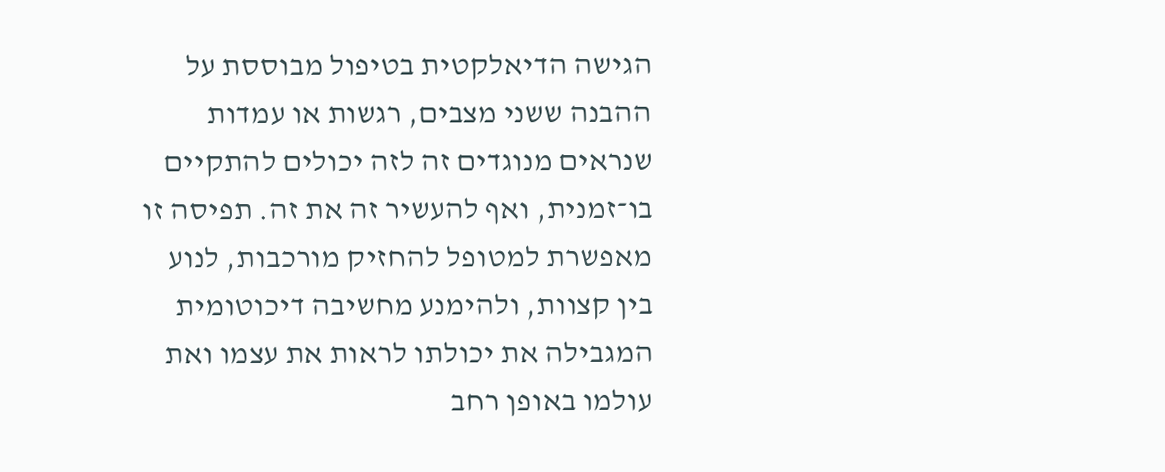הגישה הדיאלקטית בטיפול מבוססת על ההבנה ששני מצבים, רגשות או עמדות שנראים מנוגדים זה לזה יכולים להתקיים בו־זמנית, ואף להעשיר זה את זה. תפיסה זו מאפשרת למטופל להחזיק מורכבות, לנוע בין קצוות, ולהימנע מחשיבה דיכוטומית המגבילה את יכולתו לראות את עצמו ואת עולמו באופן רחב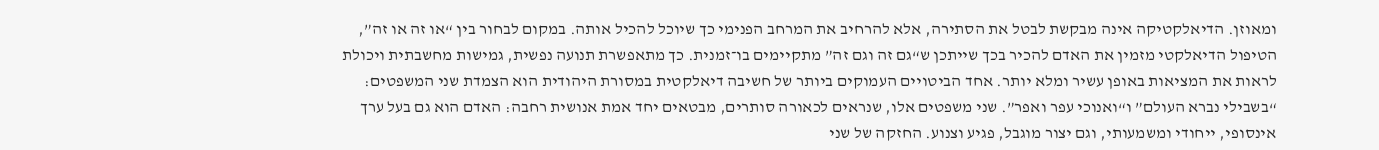ומאוזן. הדיאלקטיקה אינה מבקשת לבטל את הסתירה, אלא להרחיב את המרחב הפנימי כך שיוכל להכיל אותה. במקום לבחור בין “או זה או זה”, הטיפול הדיאלקטי מזמין את האדם להכיר בכך שייתכן ש“גם זה וגם זה” מתקיימים בו־זמנית. כך מתאפשרת תנועה נפשית, גמישות מחשבתית ויכולת לראות את המציאות באופן עשיר ומלא יותר. אחד הביטויים העמוקים ביותר של חשיבה דיאלקטית במסורת היהודית הוא הצמדת שני המשפטים: “בשבילי נברא העולם” ו“ואנוכי עפר ואפר”. שני משפטים אלו, שנראים לכאורה סותרים, מבטאים יחד אמת אנושית רחבה: האדם הוא גם בעל ערך אינסופי, ייחודי ומשמעותי, וגם יצור מוגבל, פגיע וצנוע. החזקה של שני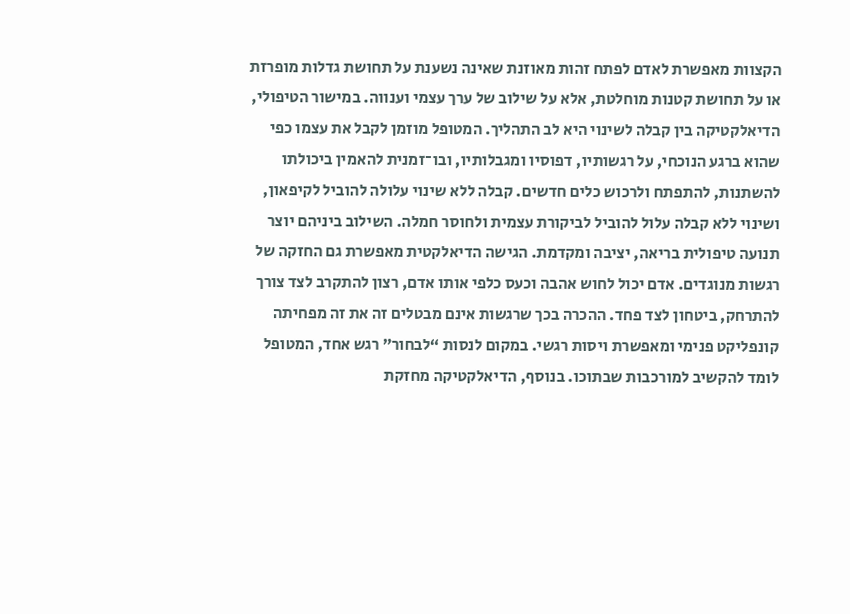הקצוות מאפשרת לאדם לפתח זהות מאוזנת שאינה נשענת על תחושת גדלות מופרזת או על תחושת קטנות מוחלטת, אלא על שילוב של ערך עצמי וענווה. במישור הטיפולי, הדיאלקטיקה בין קבלה לשינוי היא לב התהליך. המטופל מוזמן לקבל את עצמו כפי שהוא ברגע הנוכחי, על רגשותיו, דפוסיו ומגבלותיו, ובו־זמנית להאמין ביכולתו להשתנות, להתפתח ולרכוש כלים חדשים. קבלה ללא שינוי עלולה להוביל לקיפאון, ושינוי ללא קבלה עלול להוביל לביקורת עצמית ולחוסר חמלה. השילוב ביניהם יוצר תנועה טיפולית בריאה, יציבה ומקדמת. הגישה הדיאלקטית מאפשרת גם החזקה של רגשות מנוגדים. אדם יכול לחוש אהבה וכעס כלפי אותו אדם, רצון להתקרב לצד צורך להתרחק, ביטחון לצד פחד. ההכרה בכך שרגשות אינם מבטלים זה את זה מפחיתה קונפליקט פנימי ומאפשרת ויסות רגשי. במקום לנסות “לבחור” רגש אחד, המטופל לומד להקשיב למורכבות שבתוכו. בנוסף, הדיאלקטיקה מחזקת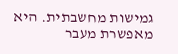גמישות מחשבתית. היא מאפשרת מעבר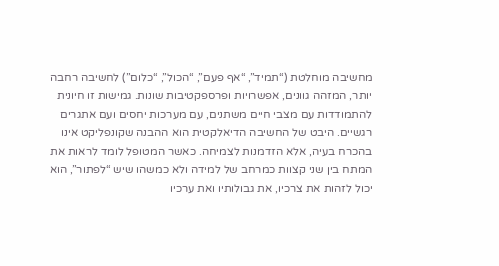מחשיבה מוחלטת (“תמיד”, “אף פעם”, “הכול”, “כלום”) לחשיבה רחבה יותר, המזהה גוונים, אפשרויות ופרספקטיבות שונות. גמישות זו חיונית להתמודדות עם מצבי חיים משתנים, עם מערכות יחסים ועם אתגרים רגשיים. היבט של החשיבה הדיאלקטית הוא ההבנה שקונפליקט אינו בהכרח בעיה, אלא הזדמנות לצמיחה. כאשר המטופל לומד לראות את המתח בין שני קצוות כמרחב של למידה ולא כמשהו שיש “לפתור”, הוא יכול לזהות את צרכיו, את גבולותיו ואת ערכיו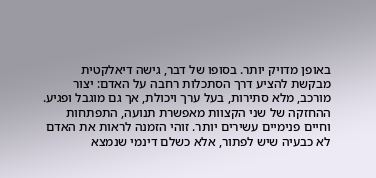באופן מדויק יותר. בסופו של דבר, גישה דיאלקטית מבקשת להציע דרך הסתכלות רחבה על האדם: יצור מורכב, מלא סתירות, בעל ערך ויכולת, אך גם מוגבל ופגיע. ההחזקה של שני הקצוות מאפשרת תנועה, התפתחות וחיים פנימיים עשירים יותר. זוהי הזמנה לראות את האדם לא כבעיה שיש לפתור, אלא כשלם דינמי שנמצא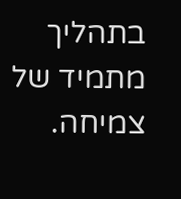בתהליך מתמיד של צמיחה.